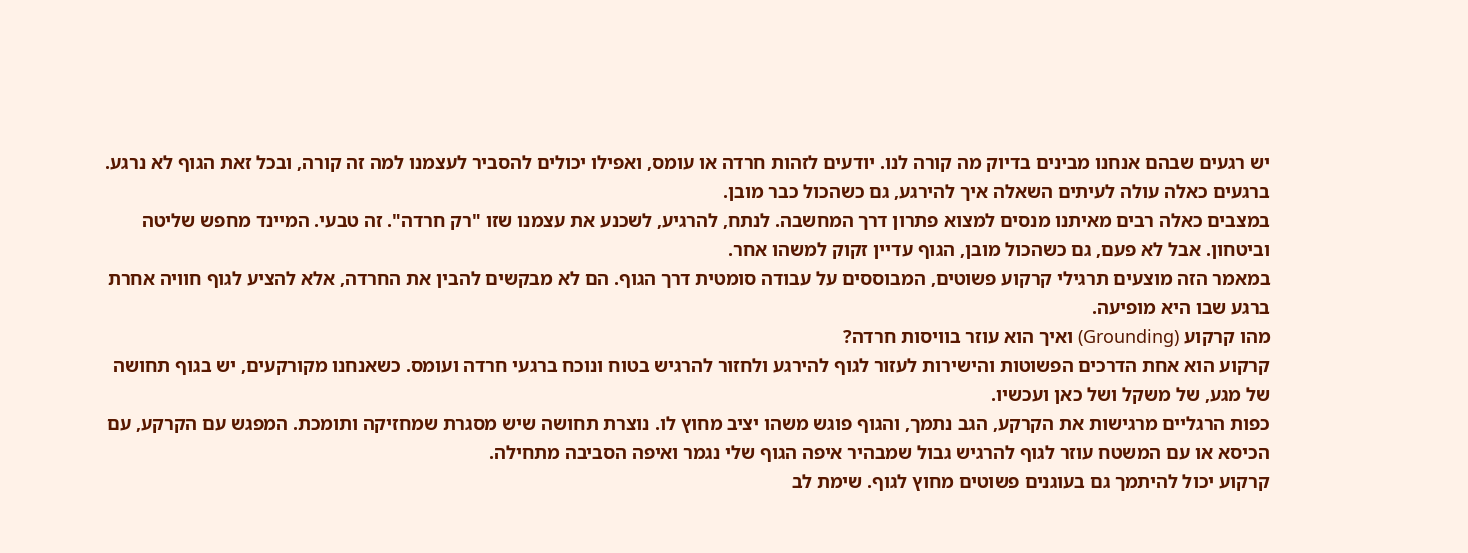יש רגעים שבהם אנחנו מבינים בדיוק מה קורה לנו. יודעים לזהות חרדה או עומס, ואפילו יכולים להסביר לעצמנו למה זה קורה, ובכל זאת הגוף לא נרגע. ברגעים כאלה עולה לעיתים השאלה איך להירגע, גם כשהכול כבר מובן.
במצבים כאלה רבים מאיתנו מנסים למצוא פתרון דרך המחשבה. לנתח, להרגיע, לשכנע את עצמנו שזו "רק חרדה". זה טבעי. המיינד מחפש שליטה וביטחון. אבל לא פעם, גם כשהכול מובן, הגוף עדיין זקוק למשהו אחר.
במאמר הזה מוצעים תרגילי קרקוע פשוטים, המבוססים על עבודה סומטית דרך הגוף. הם לא מבקשים להבין את החרדה, אלא להציע לגוף חוויה אחרת ברגע שבו היא מופיעה.
מהו קרקוע (Grounding) ואיך הוא עוזר בוויסות חרדה?
קרקוע הוא אחת הדרכים הפשוטות והישירות לעזור לגוף להירגע ולחזור להרגיש בטוח ונוכח ברגעי חרדה ועומס. כשאנחנו מקורקעים, יש בגוף תחושה של מגע, של משקל ושל כאן ועכשיו.
כפות הרגליים מרגישות את הקרקע, הגב נתמך, והגוף פוגש משהו יציב מחוץ לו. נוצרת תחושה שיש מסגרת שמחזיקה ותומכת. המפגש עם הקרקע, עם הכיסא או עם המשטח עוזר לגוף להרגיש גבול שמבהיר איפה הגוף שלי נגמר ואיפה הסביבה מתחילה.
קרקוע יכול להיתמך גם בעוגנים פשוטים מחוץ לגוף. שימת לב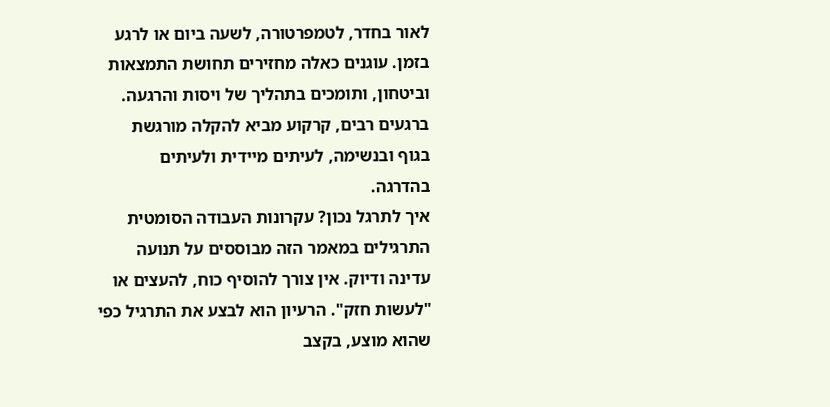לאור בחדר, לטמפרטורה, לשעה ביום או לרגע בזמן. עוגנים כאלה מחזירים תחושת התמצאות וביטחון, ותומכים בתהליך של ויסות והרגעה.
ברגעים רבים, קרקוע מביא להקלה מורגשת בגוף ובנשימה, לעיתים מיידית ולעיתים בהדרגה.
איך לתרגל נכון? עקרונות העבודה הסומטית
התרגילים במאמר הזה מבוססים על תנועה עדינה ודיוק. אין צורך להוסיף כוח, להעצים או "לעשות חזק". הרעיון הוא לבצע את התרגיל כפי שהוא מוצע, בקצב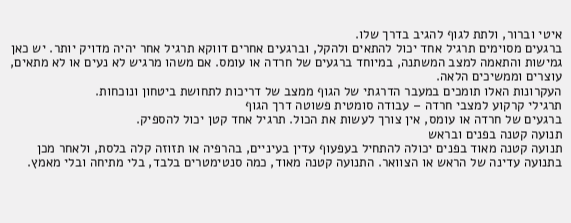איטי וברור, ולתת לגוף להגיב בדרך שלו.
ברגעים מסוימים תרגיל אחד יכול להתאים ולהקל, וברגעים אחרים דווקא תרגיל אחר יהיה מדויק יותר. יש כאן גמישות והתאמה למצב המשתנה, במיוחד ברגעים של חרדה או עומס. אם משהו מרגיש לא נעים או לא מתאים, עוצרים וממשיכים הלאה.
העקרונות האלו תומכים במעבר הדרגתי של הגוף ממצב של דריכות לתחושת ביטחון ונוכחות.
תרגילי קרקוע למצבי חרדה – עבודה סומטית פשוטה דרך הגוף
ברגעים של חרדה או עומס, אין צורך לעשות את הכול. תרגיל אחד קטן יכול להספיק.
תנועה קטנה בפנים ובראש
תנועה קטנה מאוד בפנים יכולה להתחיל בעפעוף עדין בעיניים, בהרפיה או תזוזה קלה בלסת, ולאחר מכן בתנועה עדינה של הראש או הצוואר. התנועה קטנה מאוד, כמה סנטימטרים בלבד, בלי מתיחה ובלי מאמץ.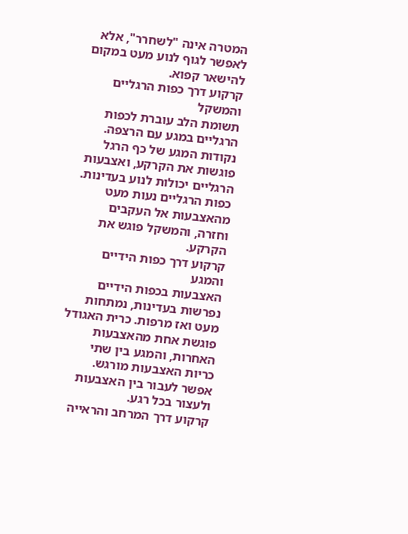המטרה אינה "לשחרר", אלא לאפשר לגוף לנוע מעט במקום להישאר קפוא.
קרקוע דרך כפות הרגליים והמשקל
תשומת הלב עוברת לכפות הרגליים במגע עם הרצפה. נקודות המגע של כף הרגל פוגשות את הקרקע, ואצבעות הרגליים יכולות לנוע בעדינות.
כפות הרגליים נעות מעט מהאצבעות אל העקבים וחזרה, והמשקל פוגש את הקרקע.
קרקוע דרך כפות הידיים והמגע
האצבעות בכפות הידיים נפרשות בעדינות, נמתחות מעט ואז מרפות. כרית האגודל פוגשת אחת מהאצבעות האחרות, והמגע בין שתי כריות האצבעות מורגש.
אפשר לעבור בין האצבעות ולעצור בכל רגע.
קרקוע דרך המרחב והראייה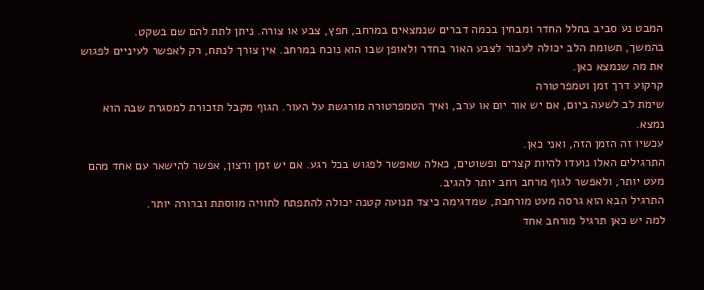המבט נע סביב בחלל החדר ומבחין בכמה דברים שנמצאים במרחב, חפץ, צבע או צורה. ניתן לתת להם שם בשקט.
בהמשך, תשומת הלב יכולה לעבור לצבע האור בחדר ולאופן שבו הוא נוכח במרחב. אין צורך לנתח, רק לאפשר לעיניים לפגוש את מה שנמצא כאן.
קרקוע דרך זמן וטמפרטורה
שימת לב לשעה ביום, אם יש אור יום או ערב, ואיך הטמפרטורה מורגשת על העור. הגוף מקבל תזכורת למסגרת שבה הוא נמצא.
עכשיו זה הזמן הזה, ואני כאן.
התרגילים האלו נועדו להיות קצרים ופשוטים, כאלה שאפשר לפגוש בכל רגע. אם יש זמן ורצון, אפשר להישאר עם אחד מהם מעט יותר, ולאפשר לגוף מרחב רחב יותר להגיב.
התרגיל הבא הוא גרסה מעט מורחבת, שמדגימה כיצד תנועה קטנה יכולה להתפתח לחוויה מווסתת וברורה יותר.
למה יש כאן תרגיל מורחב אחד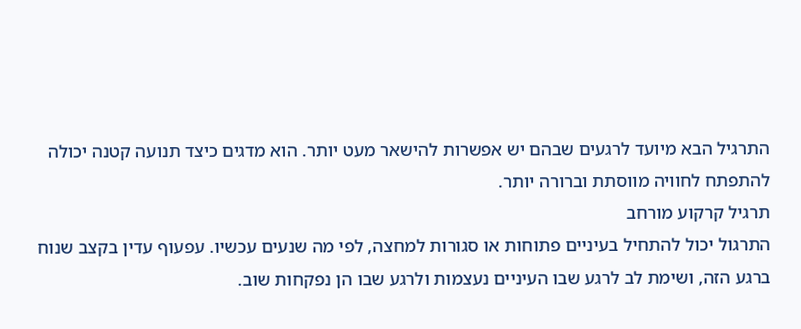התרגיל הבא מיועד לרגעים שבהם יש אפשרות להישאר מעט יותר. הוא מדגים כיצד תנועה קטנה יכולה להתפתח לחוויה מווסתת וברורה יותר.
תרגיל קרקוע מורחב
התרגול יכול להתחיל בעיניים פתוחות או סגורות למחצה, לפי מה שנעים עכשיו. עפעוף עדין בקצב שנוח ברגע הזה, ושימת לב לרגע שבו העיניים נעצמות ולרגע שבו הן נפקחות שוב.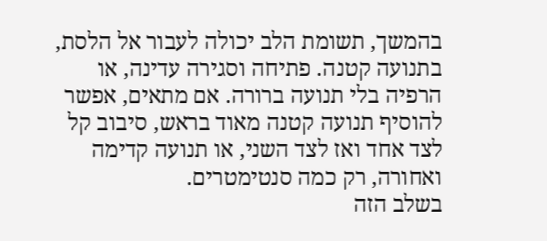בהמשך, תשומת הלב יכולה לעבור אל הלסת, בתנועה קטנה. פתיחה וסגירה עדינה, או הרפיה בלי תנועה ברורה. אם מתאים, אפשר להוסיף תנועה קטנה מאוד בראש, סיבוב קל לצד אחד ואז לצד השני, או תנועה קדימה ואחורה, רק כמה סנטימטרים.
בשלב הזה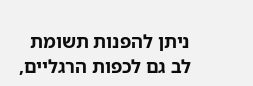ניתן להפנות תשומת לב גם לכפות הרגליים,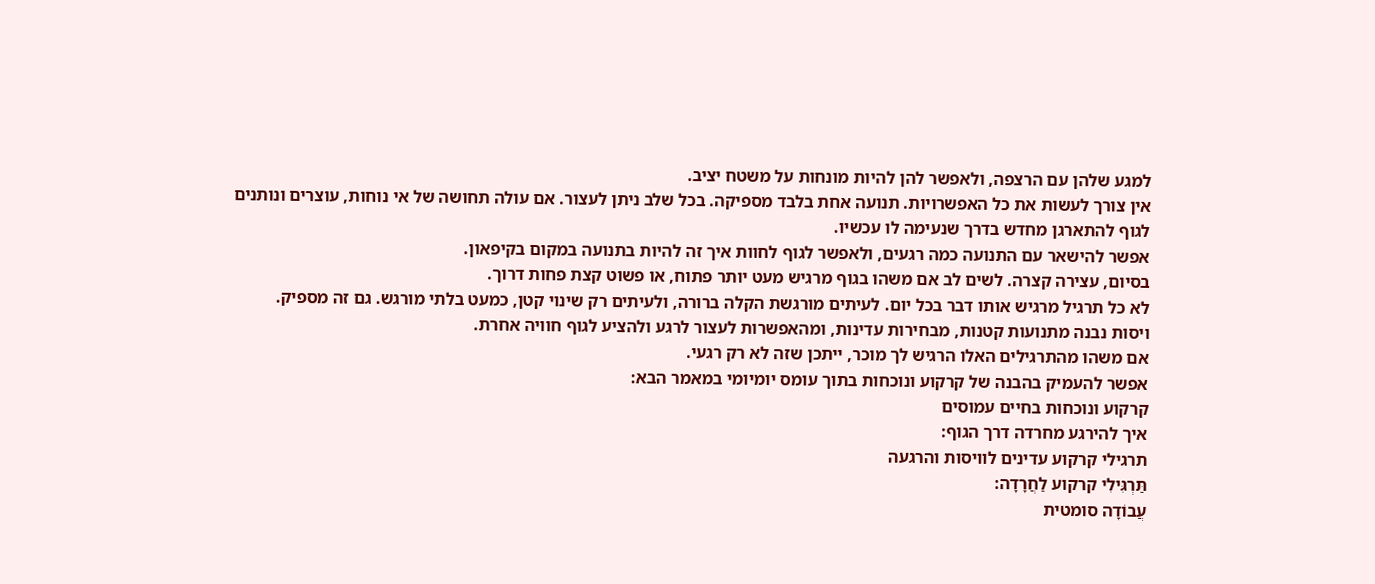למגע שלהן עם הרצפה, ולאפשר להן להיות מונחות על משטח יציב.
אין צורך לעשות את כל האפשרויות. תנועה אחת בלבד מספיקה. בכל שלב ניתן לעצור. אם עולה תחושה של אי נוחות, עוצרים ונותנים לגוף להתארגן מחדש בדרך שנעימה לו עכשיו.
אפשר להישאר עם התנועה כמה רגעים, ולאפשר לגוף לחוות איך זה להיות בתנועה במקום בקיפאון.
בסיום, עצירה קצרה. לשים לב אם משהו בגוף מרגיש מעט יותר פתוח, או פשוט קצת פחות דרוך.
לא כל תרגיל מרגיש אותו דבר בכל יום. לעיתים מורגשת הקלה ברורה, ולעיתים רק שינוי קטן, כמעט בלתי מורגש. גם זה מספיק.
ויסות נבנה מתנועות קטנות, מבחירות עדינות, ומהאפשרות לעצור לרגע ולהציע לגוף חוויה אחרת.
אם משהו מהתרגילים האלו הרגיש לך מוכר, ייתכן שזה לא רק רגעי.
אפשר להעמיק בהבנה של קרקוע ונוכחות בתוך עומס יומיומי במאמר הבא:
קרקוע ונוכחות בחיים עמוסים
איך להירגע מחרדה דרך הגוף:
תרגילי קרקוע עדינים לוויסות והרגעה
תַּרְגִּילִי קרקוע לַחֲרָדָה:
עֲבוֹדָה סומטית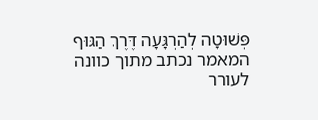פְּשׁוּטָה לְהַרְגָּעָה דֶּרֶךְ הַגּוּף
המאמר נכתב מתוך כוונה לעורר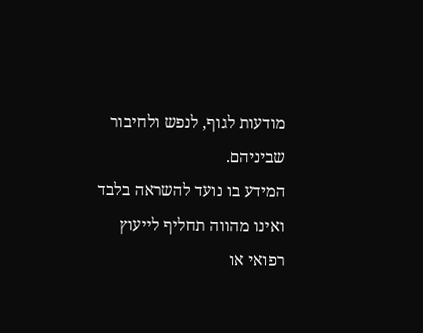מודעות לגוף, לנפש ולחיבור שביניהם.
המידע בו נועד להשראה בלבד ואינו מהווה תחליף לייעוץ רפואי או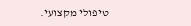טיפולי מקצועי.